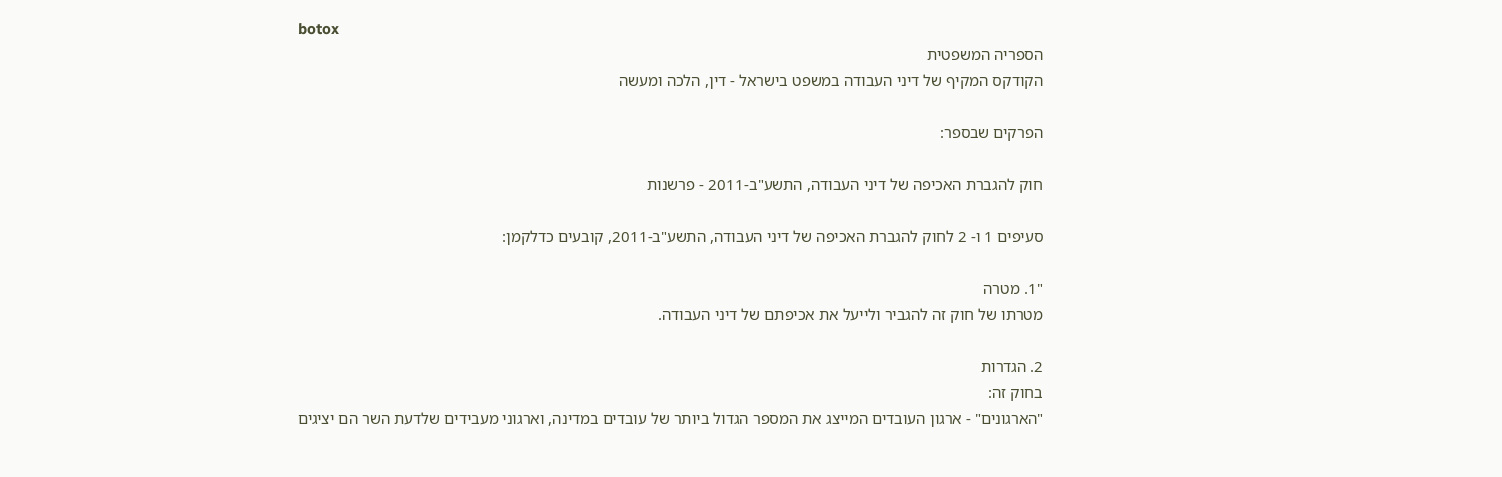botox
הספריה המשפטית
הקודקס המקיף של דיני העבודה במשפט בישראל - דין, הלכה ומעשה

הפרקים שבספר:

חוק להגברת האכיפה של דיני העבודה, התשע"ב-2011 - פרשנות

סעיפים 1 ו- 2 לחוק להגברת האכיפה של דיני העבודה, התשע"ב-2011, קובעים כדלקמן:

"1. מטרה
מטרתו של חוק זה להגביר ולייעל את אכיפתם של דיני העבודה.

2. הגדרות
בחוק זה:
"הארגונים" - ארגון העובדים המייצג את המספר הגדול ביותר של עובדים במדינה, וארגוני מעבידים שלדעת השר הם יציגים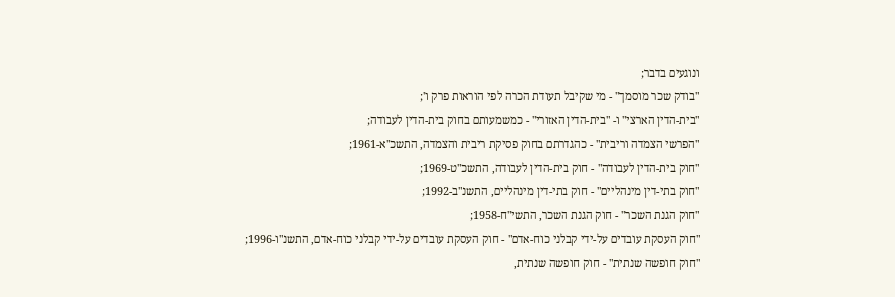ונוגעים בדבר;
"בודק שכר מוסמך" - מי שקיבל תעודת הכרה לפי הוראות פרק ו';
"בית-הדין הארצי" ו- "בית-הדין האזורי" - כמשמעותם בחוק בית-הדין לעבודה;
"הפרשי הצמדה וריבית" - כהגדרתם בחוק פסיקת ריבית והצמדה, התשכ"א-1961;
"חוק בית-הדין לעבודה" - חוק בית-הדין לעבודה, התשכ"ט-1969;
"חוק בתי-דין מינהליים" - חוק בתי-דין מינהליים, התשנ"ב-1992;
"חוק הגנת השכר" - חוק הגנת השכר, התשי"ח-1958;
"חוק העסקת עובדים על-ידי קבלני כוח-אדם" - חוק העסקת עובדים על-ידי קבלני כוח-אדם, התשנ"ו-1996;
"חוק חופשה שנתית" - חוק חופשה שנתית,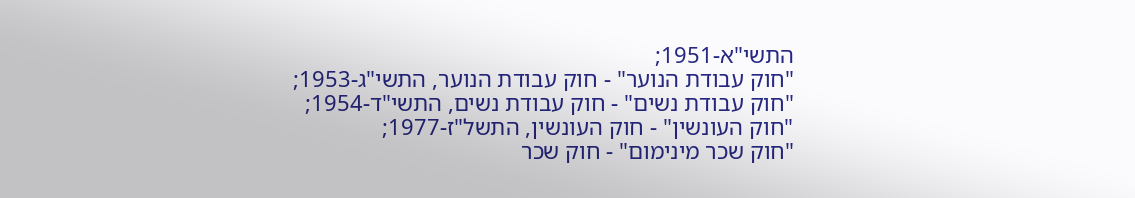התשי"א-1951;
"חוק עבודת הנוער" - חוק עבודת הנוער, התשי"ג-1953;
"חוק עבודת נשים" - חוק עבודת נשים, התשי"ד-1954;
"חוק העונשין" - חוק העונשין, התשל"ז-1977;
"חוק שכר מינימום" - חוק שכר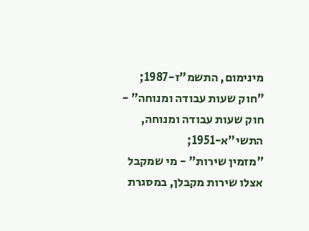מינימום, התשמ"ז-1987;
"חוק שעות עבודה ומנוחה" - חוק שעות עבודה ומנוחה, התשי"א-1951;
"מזמין שירות" - מי שמקבל אצלו שירות מקבלן, במסגרת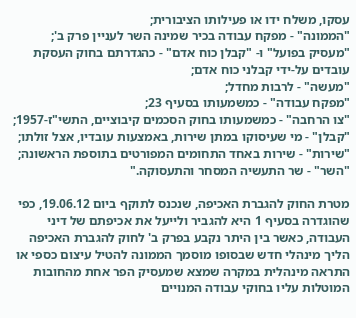עסקו, משלח ידו או פעילותו הציבורית;
"הממונה" - מפקח עבודה בכיר שמינה השר לעניין פרק ב';
"מעסיק בפועל" ו- "קבלן כוח אדם" - כהגדרתם בחוק העסקת עובדים על-ידי קבלני כוח אדם;
"מעשה" - לרבות מחדל;
"מפקח עבודה" - כמשמעותו בסעיף 23;
"צו הרחבה" - כמשמעותו בחוק הסכמים קיבוציים, התשי"ז-1957;
"קבלן" - מי שעיסוקו במתן שירות, באמצעות עובדיו, אצל זולתו;
"שירות" - שירות באחד התחומים המפורטים בתוספת הראשונה;
"השר" - שר התעשיה המסחר והתעסוקה."

מטרת החוק להגברת האכיפה, שנכנס לתוקף ביום 19.06.12, כפי שהוגדרה בסעיף 1 היא להגביר ולייעל את אכיפתם של דיני העבודה, כאשר בין היתר נקבע בפרק ב' לחוק להגברת האכיפה הליך מינהלי חדש שבסופו מוסמך הממונה להטיל עיצום כספי או התראה מינהלית במקרה שמצא שמעסיק הפר אחת מהחובות המוטלות עליו בחוקי עבודה המנויים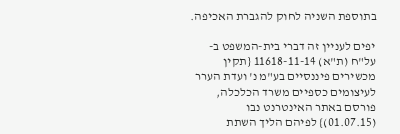בתוספת השניה לחוק להגברת האכיפה.

יפים לעניין זה דברי בית-המשפט ב- על"ח (ת"א) 11618-11-14 {תקין מכשירים פיננסיים בע"מ נ' ועדת הערר לעיצומים כספיים משרד הכלכלה, פורסם באתר האינטרנט נבו (01.07.15)} לפיהם הליך השתת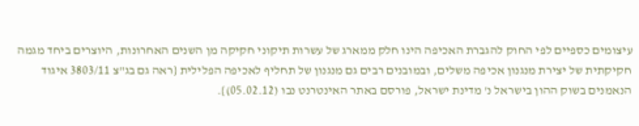עיצומים כספיים לפי החוק להגברת האכיפה הינו חלק ממארג של עשרות תיקוני חקיקה מן השנים האחרונות, היוצרים ביחד מגמה חקיקתית של יצירת מנגנון אכיפה משלים, ובמובנים רבים גם מנגנון של תחליף לאכיפה הפלילית {ראה גם בג"צ 3803/11 איגוד הנאמנים בשוק ההון בישראל נ' מדינת ישראל, פורסם באתר האינטרנט נבו (05.02.12)}.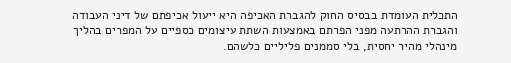התכלית העומדת בבסיס החוק להגברת האכיפה היא ייעול אכיפתם של דיני העבודה והגברת ההרתעה מפני הפרתם באמצעות השתת עיצומים כספיים על המפרים בהליך מינהלי מהיר יחסית, בלי סממנים פליליים כלשהם.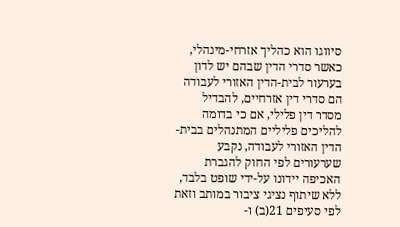סיווגו הוא כהליך אזרחי-מינהלי, כאשר סדרי הדין שבהם יש לדון בערעור לבית-הדין האזורי לעבודה הם סדרי דין אזרחיים, להבדיל מסדר דין פלילי, אם כי בדומה להליכים פליליים המתנהלים בבית-הדין האזורי לעבודה, נקבע שערעורים לפי החוק להגברת האכיפה יידונו על-ידי שופט בלבד, ללא שיתוף נציגי ציבור במותב וזאת לפי סעיפים 21(ב) ו-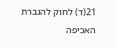21(ד) לחוק להגברת האכיפה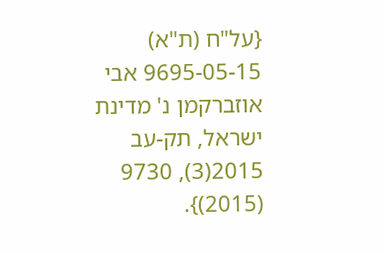{על"ח (ת"א) 9695-05-15 אבי אוזברקמן נ' מדינת ישראל, תק-עב 2015(3), 9730 (2015)}.